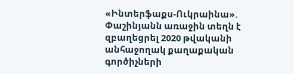«Ինտերֆաքս-Ուկրաինա». Փաշինյանն առաջին տեղն է զբաղեցրել 2020 թվականի անհաջողակ քաղաքական գործիչների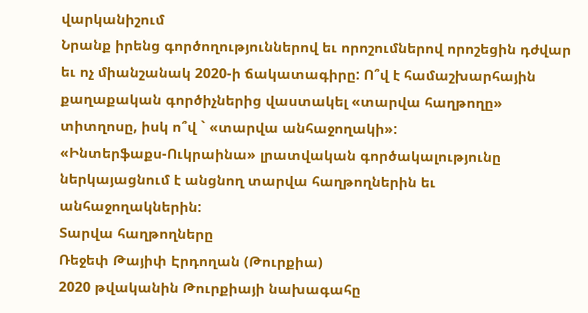վարկանիշում
Նրանք իրենց գործողություններով եւ որոշումներով որոշեցին դժվար եւ ոչ միանշանակ 2020-ի ճակատագիրը: Ո՞վ է համաշխարհային քաղաքական գործիչներից վաստակել «տարվա հաղթողը» տիտղոսը, իսկ ո՞վ ` «տարվա անհաջողակի»:
«Ինտերֆաքս-Ուկրաինա» լրատվական գործակալությունը ներկայացնում է անցնող տարվա հաղթողներին եւ անհաջողակներին:
Տարվա հաղթողները
Ռեջեփ Թայիփ Էրդողան (Թուրքիա)
2020 թվականին Թուրքիայի նախագահը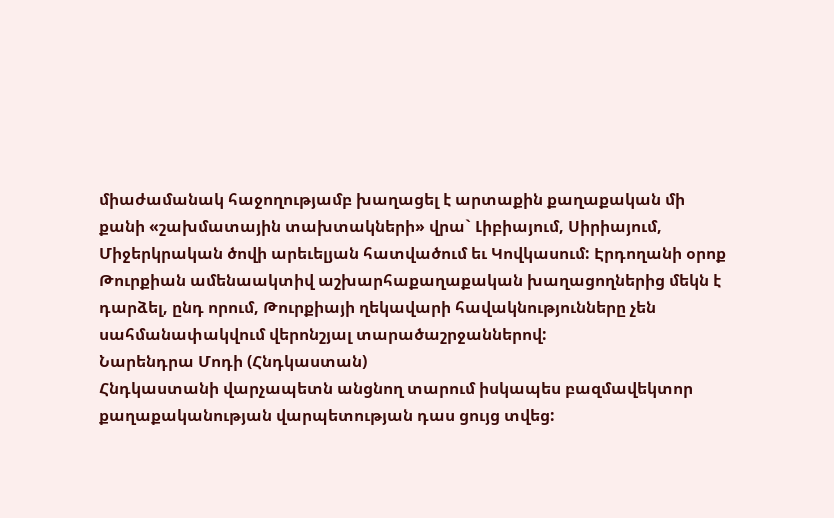միաժամանակ հաջողությամբ խաղացել է արտաքին քաղաքական մի քանի «շախմատային տախտակների» վրա` Լիբիայում, Սիրիայում, Միջերկրական ծովի արեւելյան հատվածում եւ Կովկասում: Էրդողանի օրոք Թուրքիան ամենաակտիվ աշխարհաքաղաքական խաղացողներից մեկն է դարձել, ընդ որում, Թուրքիայի ղեկավարի հավակնությունները չեն սահմանափակվում վերոնշյալ տարածաշրջաններով:
Նարենդրա Մոդի (Հնդկաստան)
Հնդկաստանի վարչապետն անցնող տարում իսկապես բազմավեկտոր քաղաքականության վարպետության դաս ցույց տվեց: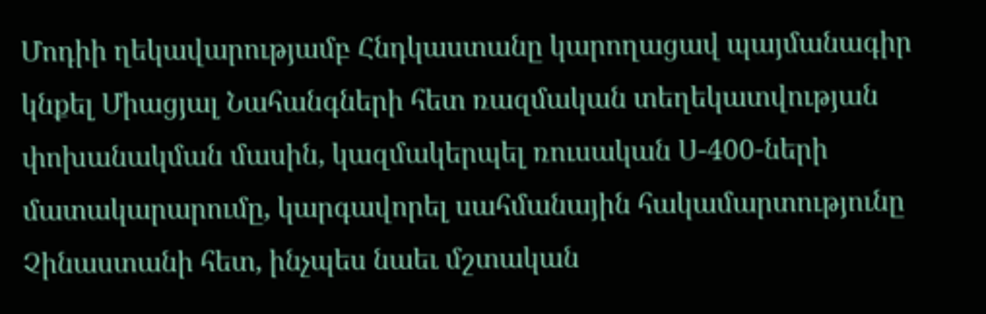Մոդիի ղեկավարությամբ Հնդկաստանը կարողացավ պայմանագիր կնքել Միացյալ Նահանգների հետ ռազմական տեղեկատվության փոխանակման մասին, կազմակերպել ռուսական Ս-400-ների մատակարարումը, կարգավորել սահմանային հակամարտությունը Չինաստանի հետ, ինչպես նաեւ մշտական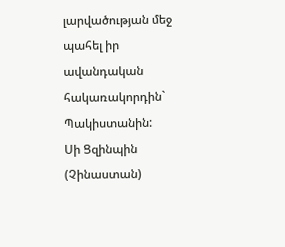լարվածության մեջ պահել իր ավանդական հակառակորդին` Պակիստանին:
Սի Ցզինպին (Չինաստան)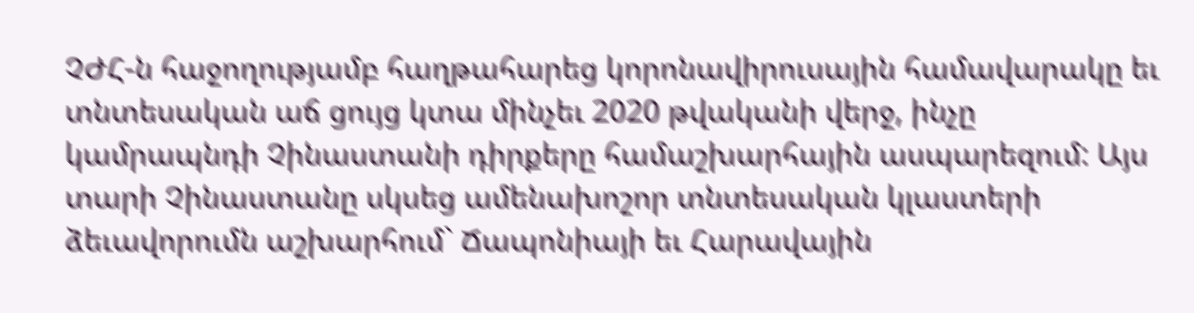ՉԺՀ-ն հաջողությամբ հաղթահարեց կորոնավիրուսային համավարակը եւ տնտեսական աճ ցույց կտա մինչեւ 2020 թվականի վերջ, ինչը կամրապնդի Չինաստանի դիրքերը համաշխարհային ասպարեզում: Այս տարի Չինաստանը սկսեց ամենախոշոր տնտեսական կլաստերի ձեւավորումն աշխարհում` Ճապոնիայի եւ Հարավային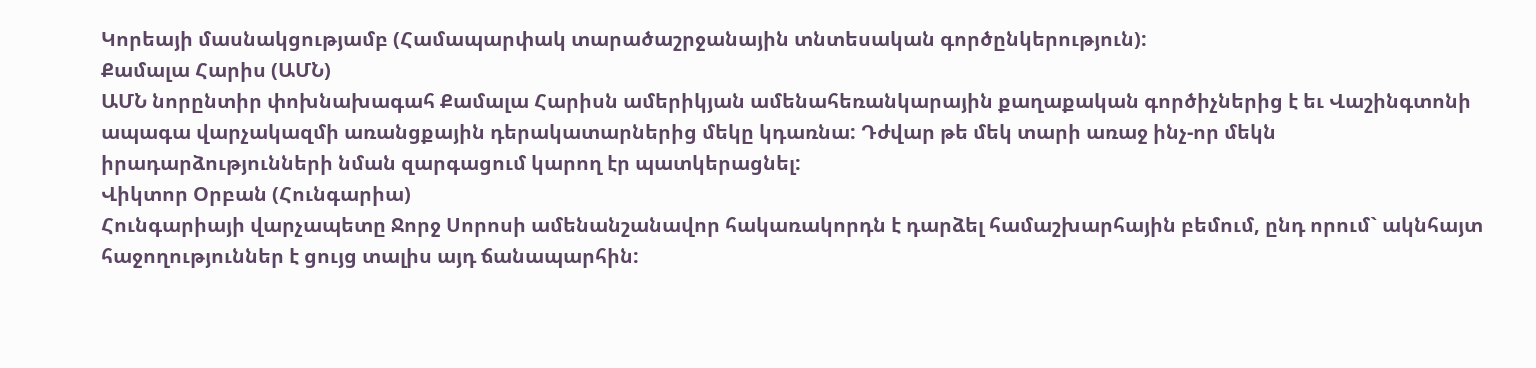Կորեայի մասնակցությամբ (Համապարփակ տարածաշրջանային տնտեսական գործընկերություն):
Քամալա Հարիս (ԱՄՆ)
ԱՄՆ նորընտիր փոխնախագահ Քամալա Հարիսն ամերիկյան ամենահեռանկարային քաղաքական գործիչներից է եւ Վաշինգտոնի ապագա վարչակազմի առանցքային դերակատարներից մեկը կդառնա: Դժվար թե մեկ տարի առաջ ինչ-որ մեկն իրադարձությունների նման զարգացում կարող էր պատկերացնել:
Վիկտոր Օրբան (Հունգարիա)
Հունգարիայի վարչապետը Ջորջ Սորոսի ամենանշանավոր հակառակորդն է դարձել համաշխարհային բեմում, ընդ որում` ակնհայտ հաջողություններ է ցույց տալիս այդ ճանապարհին: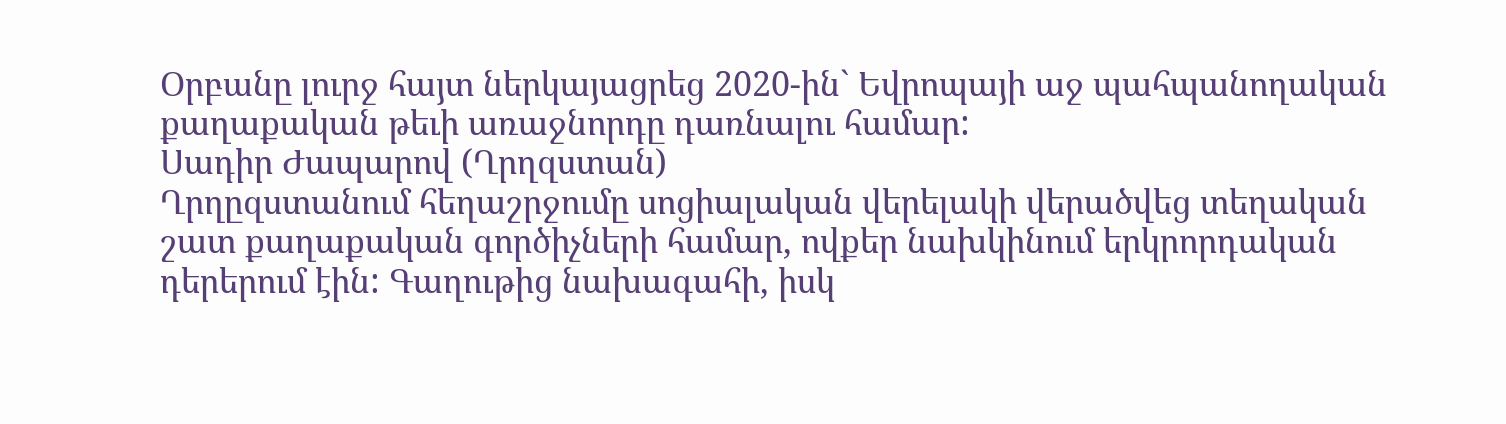Օրբանը լուրջ հայտ ներկայացրեց 2020-ին` Եվրոպայի աջ պահպանողական քաղաքական թեւի առաջնորդը դառնալու համար:
Սադիր Ժապարով (Ղրղզստան)
Ղրղըզստանում հեղաշրջումը սոցիալական վերելակի վերածվեց տեղական շատ քաղաքական գործիչների համար, ովքեր նախկինում երկրորդական դերերում էին: Գաղութից նախագահի, իսկ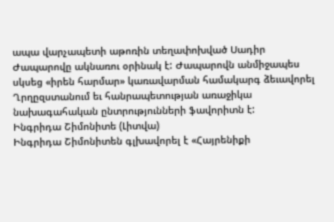ապա վարչապետի աթոռին տեղափոխված Սադիր Ժապարովը ակնառու օրինակ է: Ժապարովն անմիջապես սկսեց «իրեն հարմար» կառավարման համակարգ ձեւավորել Ղրղըզստանում եւ հանրապետության առաջիկա նախագահական ընտրությունների ֆավորիտն է:
Ինգրիդա Շիմոնիտե (Լիտվա)
Ինգրիդա Շիմոնիտեն գլխավորել է «Հայրենիքի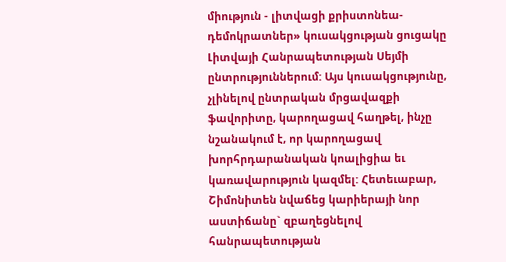միություն - լիտվացի քրիստոնեա-դեմոկրատներ» կուսակցության ցուցակը Լիտվայի Հանրապետության Սեյմի ընտրություններում: Այս կուսակցությունը, չլինելով ընտրական մրցավազքի ֆավորիտը, կարողացավ հաղթել, ինչը նշանակում է, որ կարողացավ խորհրդարանական կոալիցիա եւ կառավարություն կազմել: Հետեւաբար, Շիմոնիտեն նվաճեց կարիերայի նոր աստիճանը` զբաղեցնելով հանրապետության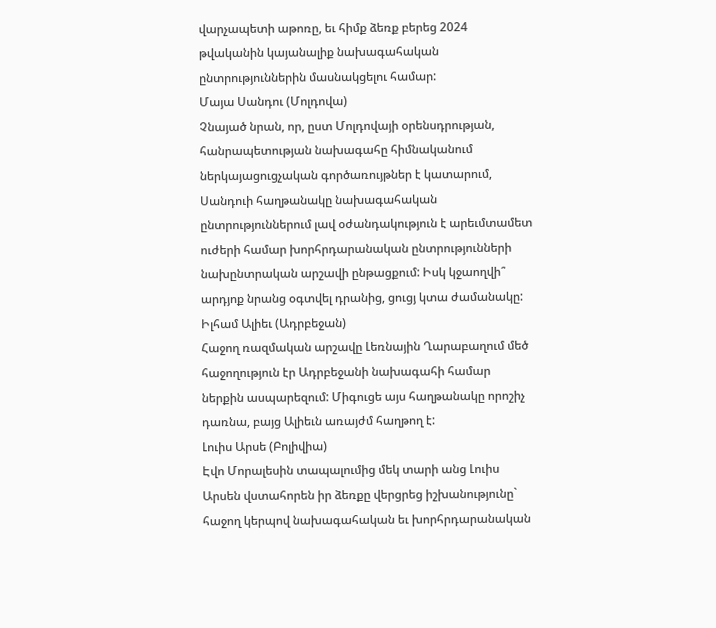վարչապետի աթոռը, եւ հիմք ձեռք բերեց 2024 թվականին կայանալիք նախագահական ընտրություններին մասնակցելու համար:
Մայա Սանդու (Մոլդովա)
Չնայած նրան, որ, ըստ Մոլդովայի օրենսդրության, հանրապետության նախագահը հիմնականում ներկայացուցչական գործառույթներ է կատարում, Սանդուի հաղթանակը նախագահական ընտրություններում լավ օժանդակություն է արեւմտամետ ուժերի համար խորհրդարանական ընտրությունների նախընտրական արշավի ընթացքում: Իսկ կջաողվի՞ արդյոք նրանց օգտվել դրանից, ցուցյ կտա ժամանակը:
Իլհամ Ալիեւ (Ադրբեջան)
Հաջող ռազմական արշավը Լեռնային Ղարաբաղում մեծ հաջողություն էր Ադրբեջանի նախագահի համար ներքին ասպարեզում: Միգուցե այս հաղթանակը որոշիչ դառնա, բայց Ալիեւն առայժմ հաղթող է:
Լուիս Արսե (Բոլիվիա)
Էվո Մորալեսին տապալումից մեկ տարի անց Լուիս Արսեն վստահորեն իր ձեռքը վերցրեց իշխանությունը` հաջող կերպով նախագահական եւ խորհրդարանական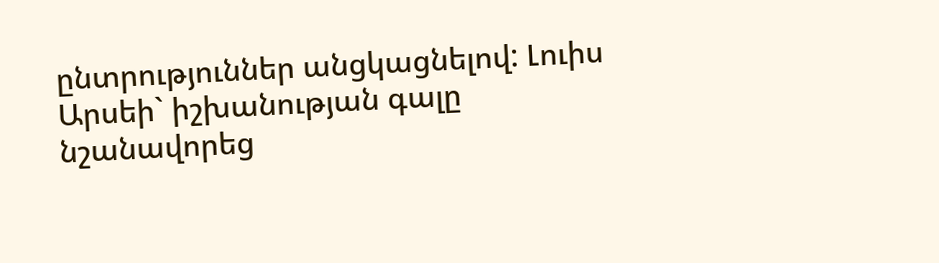ընտրություններ անցկացնելով: Լուիս Արսեի` իշխանության գալը նշանավորեց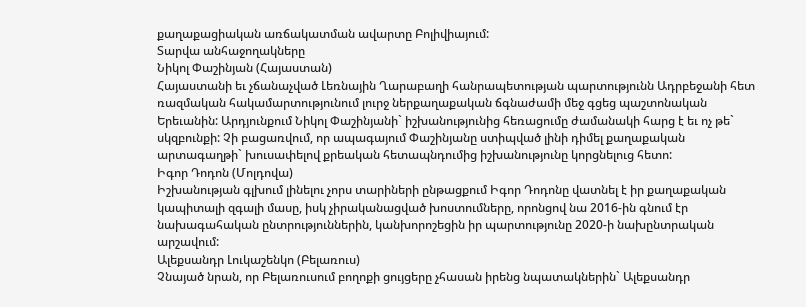քաղաքացիական առճակատման ավարտը Բոլիվիայում:
Տարվա անհաջողակները
Նիկոլ Փաշինյան (Հայաստան)
Հայաստանի եւ չճանաչված Լեռնային Ղարաբաղի հանրապետության պարտությունն Ադրբեջանի հետ ռազմական հակամարտությունում լուրջ ներքաղաքական ճգնաժամի մեջ գցեց պաշտոնական Երեւանին: Արդյունքում Նիկոլ Փաշինյանի` իշխանությունից հեռացումը ժամանակի հարց է եւ ոչ թե` սկզբունքի: Չի բացառվում, որ ապագայում Փաշինյանը ստիպված լինի դիմել քաղաքական արտագաղթի` խուսափելով քրեական հետապնդումից իշխանությունը կորցնելուց հետո:
Իգոր Դոդոն (Մոլդովա)
Իշխանության գլխում լինելու չորս տարիների ընթացքում Իգոր Դոդոնը վատնել է իր քաղաքական կապիտալի զգալի մասը, իսկ չիրականացված խոստումները, որոնցով նա 2016-ին գնում էր նախագահական ընտրություններին, կանխորոշեցին իր պարտությունը 2020-ի նախընտրական արշավում:
Ալեքսանդր Լուկաշենկո (Բելառուս)
Չնայած նրան, որ Բելառուսում բողոքի ցույցերը չհասան իրենց նպատակներին` Ալեքսանդր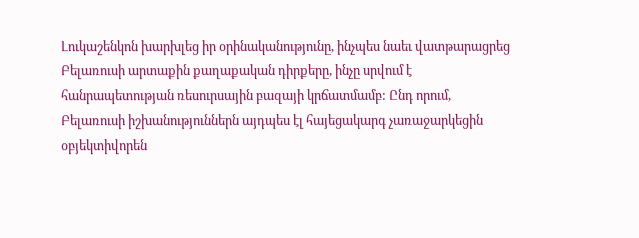Լուկաշենկոն խարխլեց իր օրինականությունը, ինչպես նաեւ վատթարացրեց Բելառուսի արտաքին քաղաքական դիրքերը, ինչը սրվում է հանրապետության ռեսուրսային բազայի կրճատմամբ: Ընդ որում, Բելառուսի իշխանություններն այդպես էլ հայեցակարգ չառաջարկեցին օբյեկտիվորեն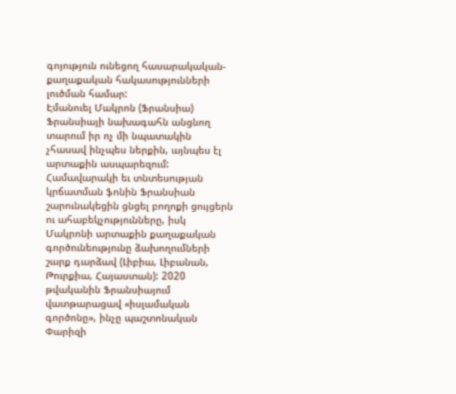գոյություն ունեցող հասարակական-քաղաքական հակասությունների լուծման համար:
Էմանուել Մակրոն (Ֆրանսիա)
Ֆրանսիայի նախագահն անցնող տարում իր ոչ մի նպատակին չհասավ ինչպես ներքին, այնպես էլ արտաքին ասպարեզում: Համավարակի եւ տնտեսության կրճատման ֆոնին Ֆրանսիան շարունակեցին ցնցել բողոքի ցույցերն ու ահաբեկչությունները, իսկ Մակրոնի արտաքին քաղաքական գործունեությունը ձախողումների շարք դարձավ (Լիբիա, Լիբանան, Թուրքիա, Հայաստան): 2020 թվականին Ֆրանսիայում վատթարացավ «իսլամական գործոնը», ինչը պաշտոնական Փարիզի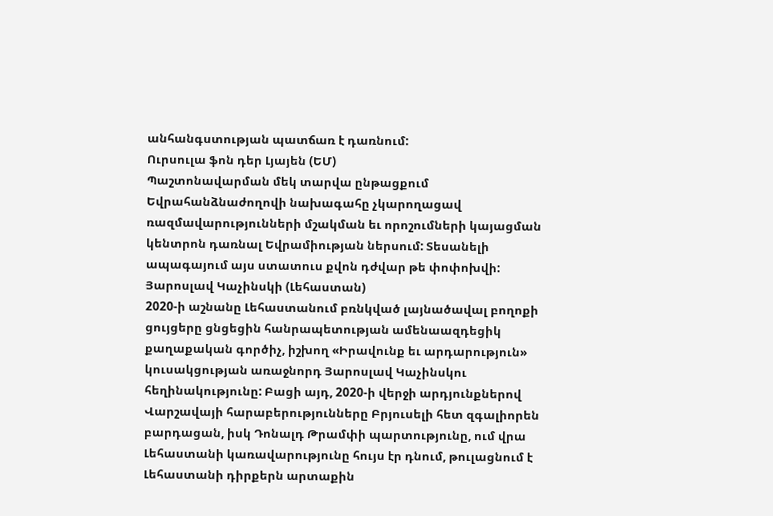անհանգստության պատճառ է դառնում:
Ուրսուլա ֆոն դեր Լյայեն (ԵՄ)
Պաշտոնավարման մեկ տարվա ընթացքում Եվրահանձնաժողովի նախագահը չկարողացավ ռազմավարությունների մշակման եւ որոշումների կայացման կենտրոն դառնալ Եվրամիության ներսում: Տեսանելի ապագայում այս ստատուս քվոն դժվար թե փոփոխվի:
Յարոսլավ Կաչինսկի (Լեհաստան)
2020-ի աշնանը Լեհաստանում բռնկված լայնածավալ բողոքի ցույցերը ցնցեցին հանրապետության ամենաազդեցիկ քաղաքական գործիչ, իշխող «Իրավունք եւ արդարություն» կուսակցության առաջնորդ Յարոսլավ Կաչինսկու հեղինակությունը: Բացի այդ, 2020-ի վերջի արդյունքներով Վարշավայի հարաբերությունները Բրյուսելի հետ զգալիորեն բարդացան, իսկ Դոնալդ Թրամփի պարտությունը, ում վրա Լեհաստանի կառավարությունը հույս էր դնում, թուլացնում է Լեհաստանի դիրքերն արտաքին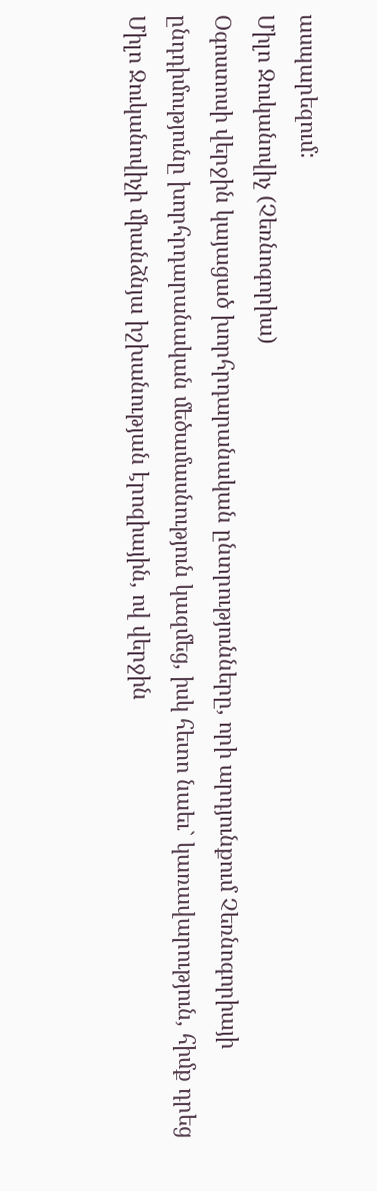ասպարեզում:
Միլո Ջուկանովիչ (Չեռնոգորիա)
Օգոստոսի վերջին կայացած խորհրդարանական ընտրությունները, որի արդյունքում Չեռնոգորիայի ընդդիմությունը խորհրդարանական մեծամասնություն կազմեց, իսկ հետո նաեւ` կառավարություն, հիմք դրեց Միլո Ջուկանովիչի միանձնյա իշխանության էրոզիային, ով վերջին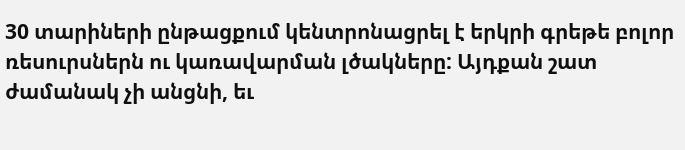30 տարիների ընթացքում կենտրոնացրել է երկրի գրեթե բոլոր ռեսուրսներն ու կառավարման լծակները: Այդքան շատ ժամանակ չի անցնի, եւ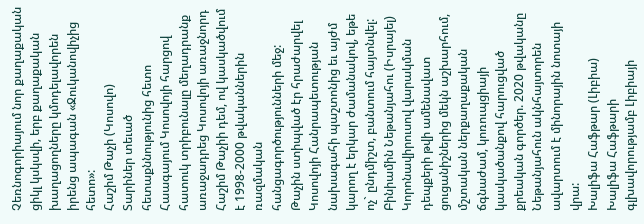Չեռնոգորիայում նոր քաղաքական ցիկլ կսկսվի, երբ քաղաքական խաղացողները կմոդելավորեն իրենց ապագան «Ջուկանովիչից հետո»:
Հաշիմ Թաչի (Կոսովո)
Տարիներ տեւած հետաքննությունից հետո Հաագայում Կոսովոյի հարցով հատուկ տրիբունալը մեղադրանք առաջադրեց Կոսովոյի առաջնորդ Հաշիմ Թաչիի դեմ, ով կասկածվում է 1998-2000 թվականներին ռազմական հանցագործությունների մեջ: Թաչին ստիպված էր հրաժարվել Կոսովոյի Հանրապետության նախագահի պաշտոնից եւ այժմ կարող է երկար ժամանակով, եթե ոչ` ընդմիշտ, բանտում հայտնվել:
Բինիամին Նեթանյահու (Իսրայել)
Կորոնավիրուսով վարակման դեպքերի թվի ամենավատ ցուցանիշներից մեկն աշխարհում, մշտական ներքաղաքական ճգնաժամ, կոռուպցիայի կասկածանքով հարուցված քրեական գործեր. 2020 թվականը Նեթանյահուն ակնհայտորեն ավարտում է մինորային նոտայի վրա:
Խալիֆա Հաֆթար (Լիբիա)
Խալիֆա Հաֆթարի գլխավորությամբ Լիբիայի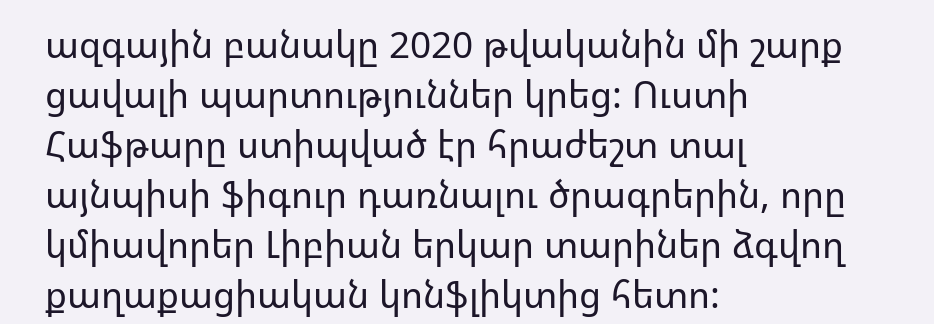ազգային բանակը 2020 թվականին մի շարք ցավալի պարտություններ կրեց: Ուստի Հաֆթարը ստիպված էր հրաժեշտ տալ այնպիսի ֆիգուր դառնալու ծրագրերին, որը կմիավորեր Լիբիան երկար տարիներ ձգվող քաղաքացիական կոնֆլիկտից հետո: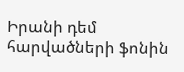Իրանի դեմ հարվածների ֆոնին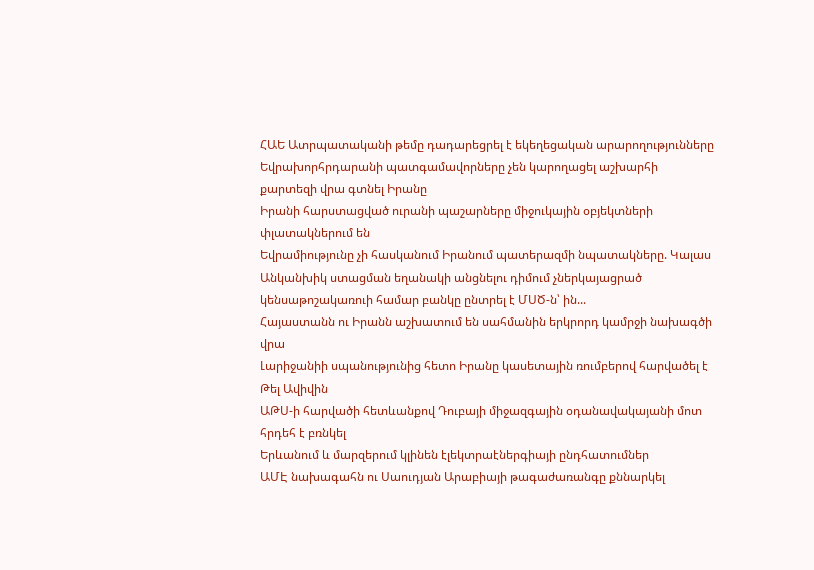ՀԱԵ Ատրպատականի թեմը դադարեցրել է եկեղեցական արարողությունները
Եվրախորհրդարանի պատգամավորները չեն կարողացել աշխարհի քարտեզի վրա գտնել Իրանը
Իրանի հարստացված ուրանի պաշարները միջուկային օբյեկտների փլատակներում են
Եվրամիությունը չի հասկանում Իրանում պատերազմի նպատակները. Կալաս
Անկանխիկ ստացման եղանակի անցնելու դիմում չներկայացրած կենսաթոշակառուի համար բանկը ընտրել է ՄՍԾ-ն՝ ին...
Հայաստանն ու Իրանն աշխատում են սահմանին երկրորդ կամրջի նախագծի վրա
Լարիջանիի սպանությունից հետո Իրանը կասետային ռումբերով հարվածել է Թել Ավիվին
ԱԹՍ-ի հարվածի հետևանքով Դուբայի միջազգային օդանավակայանի մոտ հրդեհ է բռնկել
Երևանում և մարզերում կլինեն էլեկտրաէներգիայի ընդհատումներ
ԱՄԷ նախագահն ու Սաուդյան Արաբիայի թագաժառանգը քննարկել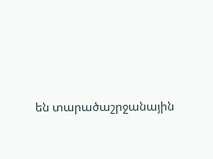են տարածաշրջանային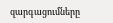զարգացումները